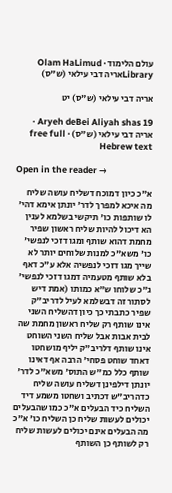עולם הלימוד · Olam HaLimud
Libraryאריה דבי עילאי (ש"ס)

אריה דבי עילאי (ש"ס) יט

Aryeh deBei Aliyah shas 19 · אריה דבי עילאי (ש"ס) · free full Hebrew text

Open in the reader →

א"כ כיון דמוכח דשליח עושה שליח מה איכא למפרך לדר' יונתן אימא דהי' לו שותפות כו' תיקשי בשלמא לענין הא דיכול להיות שליח ראשון שפיר מחמת דהוא שותף ומגו דזכי לנפשי' כו' משא"כ למנות שלוחים יותר לא שייך מגו דזכי לנפשיה אלא ע"כ דאף בלא שותף מטעמיה דמגו דזכי לנפשי' ג"כ שלוחו ש"א כמותו (אמת דיש לסתור זה דבשלמא לעיל לדריב"ק שפיר כתבתי כך כיון דהשליח השני אינו שותף רק שליח ראשון מחמת שה לבית אבות אבל שליח השני השוחט אינו שותף דלריב"ק יליף מושחטו דאחד שוחט פסחי' הרבה אף דאינו שותף כלל כמ"ש התוס' משא"כ לדר' יונתן דילפינן דשליח עושה שליח כדהריב"ש דכתיב ושחטו משמע דיד השליח כיד הבעלים א"כ כמו שהבעלים יכולים לעשות שליח כן השליח כו' א"כ מה הבעלים אינם יכולים לעשות שליח רק לשותף כן השותף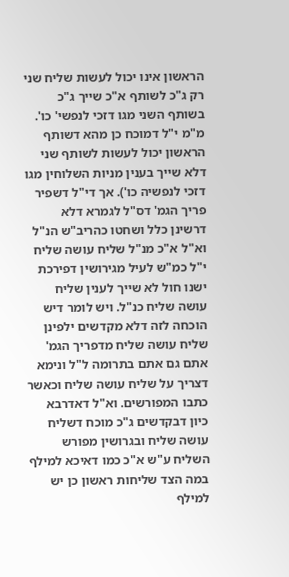הראשון אינו יכול לעשות שליח שני רק ג"כ לשותף א"כ שייך ג"כ בשותף השני מגו דזכי לנפשי' כו'. מ"מ י"ל דמוכח כן מהא דשותף הראשון יכול לעשות לשותף שני דלא שייך בענין מניות השלוחין מגו דזכי לנפשיה כו'). אך די"ל דשפיר פריך הגמ' דס"ל לגמרא דלא דרשינן כלל ושחטו כהריב"ש הנ"ל וא"ל א"כ מנ"ל שליח עושה שליח י"ל כמ"ש לעיל מגירושין דפירכת ישנו חול לא שייך לענין שליח עושה שליח כנ"ל. ויש לומר דיש הוכחה לזה דלא מקדשים ילפינן שליח עושה שליח מדפריך הגמ' אתם גם אתם בתרומה ל"ל ונימא דצריך על שליח עושה שליח וכאשר כתבו המפורשים. וא"ל דאדרבא כיון דבקדשים ג"כ מוכח דשליח עושה שליח ובגרושין מפורש השליח ע"ש א"כ כמו דאיכא למילף במה הצד שליחות ראשון כן יש למילף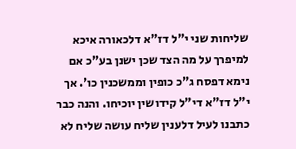שליחות שני י"ל דז"א דלכאורה איכא למיפרך על מה הצד שכן ישנן בע"כ אם נימא דפסח ג"כ כופין וממשכנין כו'. אך י"ל דז"א די"ל קידושין יוכיחו. והנה כבר כתבנו לעיל דלענין שליח עושה שליח לא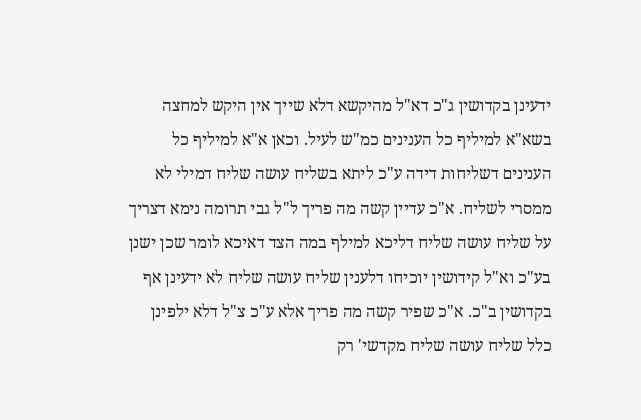ידעינן בקדושין ג"כ דא"ל מהיקשא דלא שייך אין היקש למחצה בשא"א למיליף כל הענינים כמ"ש לעיל. וכאן א"א למיליף כל הענינים דשליחות דידה ע"כ ליתא בשליח עושה שליח דמילי לא ממסרי לשליח. א"כ עדיין קשה מה פריך ל"ל גבי תרומה נימא דצריך על שליח עושה שליח דליכא למילף במה הצד דאיכא לומר שכן ישנן בע"כ וא"ל קידושין יוכיחו דלענין שליח עושה שליח לא ידעינן אף בקדושין ב"כ. א"כ שפיר קשה מה פריך אלא ע"כ צ"ל דלא ילפינן כלל שליח עושה שליח מקדשי' רק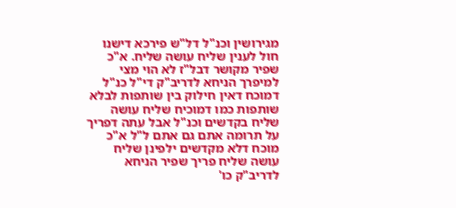מגירושין וכנ"ל דל"ש פירכא דישנו חול לענין שליח עושה שליח. א"כ שפיר מקושר דבל"ז לא הוי מצי למיפרך הניחא לדריב"ק די"ל כנ"ל דמוכח דאין חילוק בין שותפות לבלא שותפות כמו דמוכיח שליח עושה שליח בקדשים וכנ"ל אבל עתה דפריך על תרומה אתם גם אתם ל"ל א"כ מוכח דלא מקדשים ילפינן שליח עושה שליח פריך שפיר הניחא לדריב"ק כו'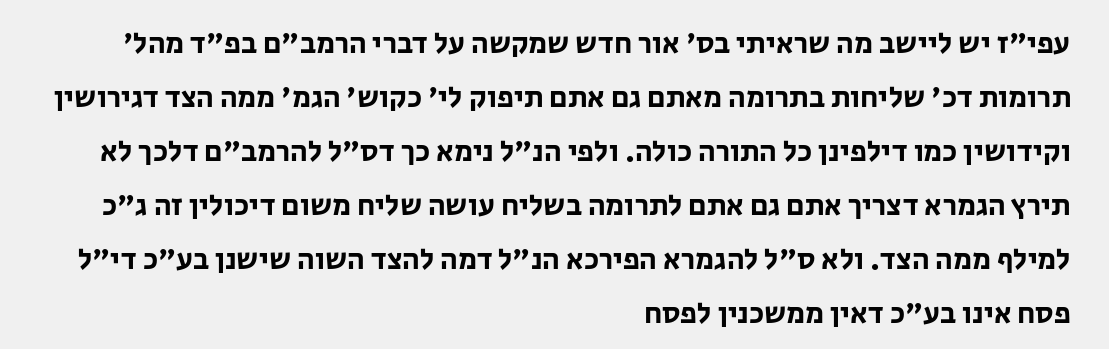עפי"ז יש ליישב מה שראיתי בס' אור חדש שמקשה על דברי הרמב"ם בפ"ד מהל' תרומות דכ' שליחות בתרומה מאתם גם אתם תיפוק לי' כקוש' הגמ' ממה הצד דגירושין וקידושין כמו דילפינן כל התורה כולה. ולפי הנ"ל נימא כך דס"ל להרמב"ם דלכך לא תירץ הגמרא דצריך אתם גם אתם לתרומה בשליח עושה שליח משום דיכולין זה ג"כ למילף ממה הצד. ולא ס"ל להגמרא הפירכא הנ"ל דמה להצד השוה שישנן בע"כ די"ל פסח אינו בע"כ דאין ממשכנין לפסח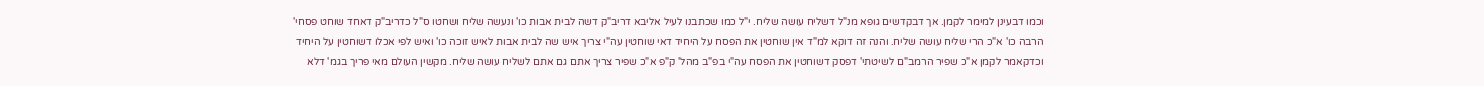וכמו דבעינן למימר לקמן. אך דבקדשים גופא מנ"ל דשליח עושה שליח. י"ל כמו שכתבנו לעיל אליבא דריב"ק דשה לבית אבות כו' ונעשה שליח ושחטו ס"ל כדריב"ק דאחד שוחט פסחי' הרבה כו' א"כ הרי שליח עושה שליח. והנה זה דוקא למ"ד אין שוחטין את הפסח על היחיד דאי שוחטין עה"י צריך איש שה לבית אבות לאיש זוכה כו' ואיש לפי אכלו דשוחטין על היחיד וכדקאמר לקמן א"כ שפיר הרמב"ם לשיטתי' דפסק דשוחטין את הפסח עה"י בפ"ב מהל' ק"פ א"כ שפיר צריך אתם גם אתם לשליח עושה שליח. מקשין העולם מאי פריך בגמ' דלא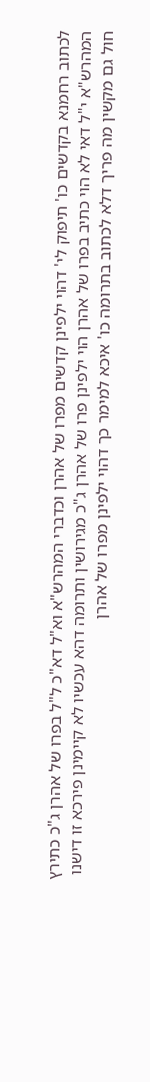לכתוב רחמנא בקדשים כו' תיפוק לי' דהוי ילפינן קדשים מפרו של אהרן וכדברי המהרש"א וא"ל דא"כ ל"ל בפרו של אהרן ג"כ כתירץ המהרש"א י"ל דאי לא הוי כתיב בפרו של אהרן הוי ילפינן פרו של אהרן ג"כ מגירושין ותרומה דהא עכשיו לא קיימינן פירכא זו דישנו חול גם מקשין מה פריך דלא לכתוב בתרומה כו' איכא למימר כך דהוי ילפינן מפרו של אהרן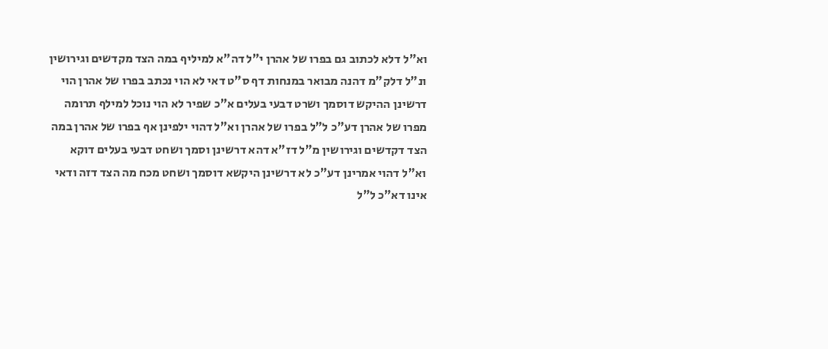וא"ל דלא לכתוב גם בפרו של אהרן י"ל דה"א למיליף במה הצד מקדשים וגירושין ונ"ל דלק"מ דהנה מבואר במנחות דף ס"ט דאי לא הוי נכתב בפרו של אהרן הוי דרשינן ההיקש דוסמך ושרט דבעי בעלים א"כ שפיר לא הוי נוכל למילף תרומה מפרו של אהרן דע"כ ל"ל בפרו של אהרן וא"ל דהוי ילפינן אף בפרו של אהרן במה הצד דקדשים וגירושין מ"ל דז"א דהא דרשינן וסמך ושחט דבעי בעלים דוקא וא"ל דהוי אמרינן דע"כ לא דרשינן היקשא דוסמך ושחט מכח מה הצד דזה ודאי אינו דא"כ ל"ל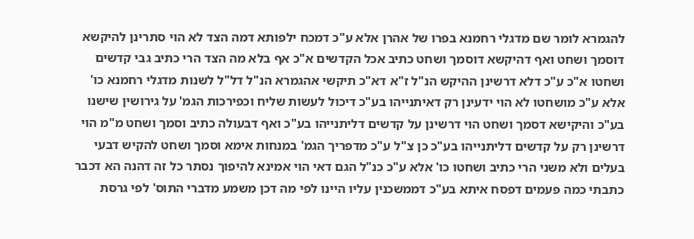להגמרא לומר שם מדגלי רחמנא בפרו של אהרן אלא ע"כ דמכח ילפותא דמה הצד לא הוי סתרינן להיקשא דוסמך ושחט ואף דהיקשא דוסמך ושחט כתיב אכל הקדשים א"כ אף בלא מה הצד הרי כתיב גבי קדשים ושחטו א"כ ע"כ דלא דרשינן ההיקש הנ"ל ז"א דא"כ תיקשי אהגמרא הנ"ל דל"ל לשנות מדגלי רחמנא כו' אלא ע"כ מושחטו לא הוי ידעינן רק דאיתנייהו בע"כ דיכול לעשות שליח וכפירכות הגמ' על גירושין שישנו בע"כ והיקישא דסמך ושחט הוי דרשינן על קדשים דליתנייהו בע"כ ואף דבעולה כתיב וסמך ושחט מ"מ הוי דרשינן רק על קדשים דליתנייהו בע"כ כן צ"ל ע"כ מדפריך הגמ' במנחות אימא וסמך ושחט להקיש דבעי בעלים ולא משני הרי כתיב ושחטו כו' אלא ע"כ כנ"ל הגם דאי הוי אמינא להיפוך נסתר כל זה דהנה הא דכבר כתבתי כמה פעמים דפסח איתא בע"כ דממשכנין עליו היינו לפי מה דכן משמע מדברי התוס' לפי גרסת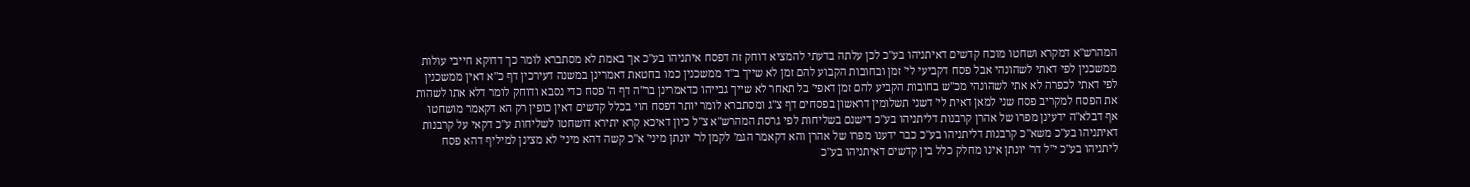המהרש"א דמקרא ושחטו מוכח קדשים דאיתניהו בע"כ לכן עלתה בדעתי להמציא דוחק זה דפסח איתניהו בע"כ אך באמת לא מסתברא לומר כך דדוקא חייבי עולות ממשכנין לפי דאתי לשהונהי אבל פסח דקביעי לי' זמן ובחובות הקבוע להם זמן לא שייך ב"ד ממשכנין כמו בחטאת דאמרינן במשנה דעירכין דף כ"א דאין ממשכנין לפי דאתי לכפרה לא אתי לשהונהי מכ"ש בחובות הקביע להם זמן דאפי' בל תאחר לא שייך גבייהו כדאמרינן בר"ה דף ה' פסח כדי נסבא ודוחק לומר דלא אתו לשהות את הפסח למקריב פסח שני למאן דאית לי' דשני תשלומין דראשון בפסחים דף צ"ג ומסתברא לומר יותר דפסח הוי בכלל קדשים דאין כופין רק הא דקאמר מושחטו אף דבלא"ה ידעינן מפרו של אהרן קרבנות דליתניהו בע"כ דישנם בשליחות לפי גרסת המהרש"א צ"ל כיון דאיכא קרא יתירא דושחטו לשליחות ע"כ דקאי על קרבנות דאיתניהו בע"כ משא"כ קרבנות דליתניהו בע"כ כבר ידענו מפרו של אהרן והא דקאמר הגמ' לקמן לר' יונתן מיני' א"כ קשה דהא מיני' לא מצינן למיליף דהא פסח ליתניהו בע"כ י"ל דר' יונתן אינו מחלק כלל בין קדשים דאיתניהו בע"כ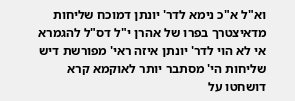וא"ל א"כ נימא לדר' יונתן דמוכח שליחות מדאיצטרך בפרו של אהרן י"ל דס"ל להגמרא אי לא הוי לדר' יונתן איזה ראי' מפורשת דיש שליחות הי' מסתבר יותר לאוקמא קרא דושחטו על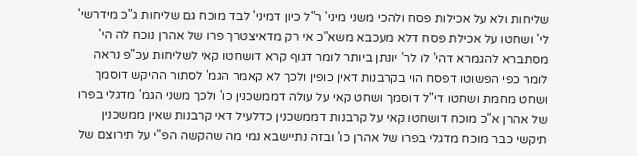שליחות ולא על אכילות פסח ולהכי משני מיני' ר"ל כיון דמיני' לבד מוכח גם שליחות ג"כ מידרשי' לי' ושחטו על אכילת פסח דלא מעכבא משא"כ אי רק מדאיצטרך פרו של אהרן נוכח לה הי' מסתברא להגמרא דהי' לו לר' יונתן ביותר לומר דגוף קרא דושחטו קאי לשליחות עכ"פ נראה לומר כפי הפשוטו דפסח הוי בקרבנות דאין כופין ולכך לא קאמר הגמ' לסתור ההיקש דוסמך ושחט מחמת ושחטו די"ל דוסמך ושחט קאי על עולה דממשכנין כו' ולכך משני הגמ' מדגלי בפרו של אהרן א"כ מוכח דושחטו קאי על קרבנות דממשכנין כדלעיל דאי קרבנות שאין ממשכנין תיקשי כבר מוכח מדגלי בפרו של אהרן כו' ובזה נתיישבא נמי מה שהקשה הפ"י על תירוצם של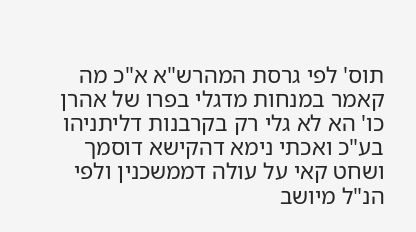תוס' לפי גרסת המהרש"א א"כ מה קאמר במנחות מדגלי בפרו של אהרן כו' הא לא גלי רק בקרבנות דליתניהו בע"כ ואכתי נימא דהקישא דוסמך ושחט קאי על עולה דממשכנין ולפי הנ"ל מיושב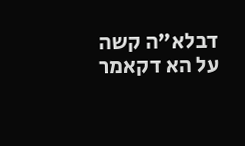דבלא"ה קשה על הא דקאמר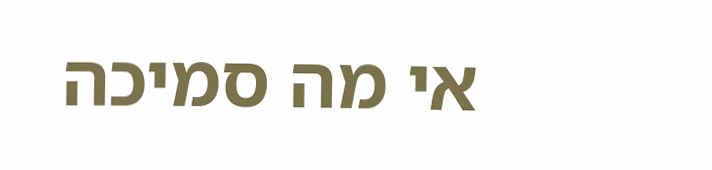אי מה סמיכה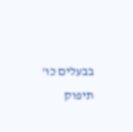בבעלים כו' תיפוק